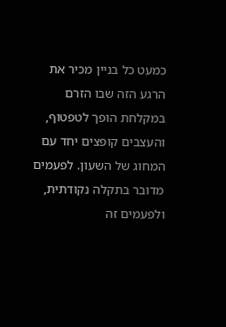כמעט כל בניין מכיר את הרגע הזה שבו הזרם במקלחת הופך לטפטוף, והעצבים קופצים יחד עם המחוג של השעון. לפעמים מדובר בתקלה נקודתית, ולפעמים זה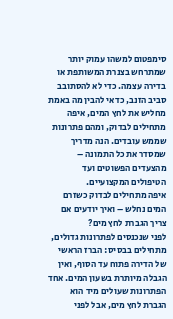סימפטום למשהו עמוק יותר שמתרחש בצנרת המשותפת או בדירה עצמה. כדי לא להסתובב סביב הזנב, כדאי להבין מה באמת מחליש את לחץ המים, איפה מתחילים לבדוק, ומהם פתרונות שממש עובדים. הנה מדריך שמסדר את כל התמונה – מהצעדים הפשוטים ועד הטיפולים המקצועיים.
איפה מתחילים לבדוק כשזרם המים נחלש – ואיך יודעים אם צריך הגברת לחץ מים?
לפני שנכנסים לפתרונות גדולים, מתחילים בבסיס: הברז הראשי של הדירה פתוח עד הסוף, ואין הגבלה מיותרת בשעון המים. אחד הפתרונות שעולים מיד הוא הגברת לחץ מים, אבל לפני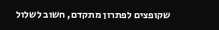שקופצים לפתרון מתקדם, חשוב לשלול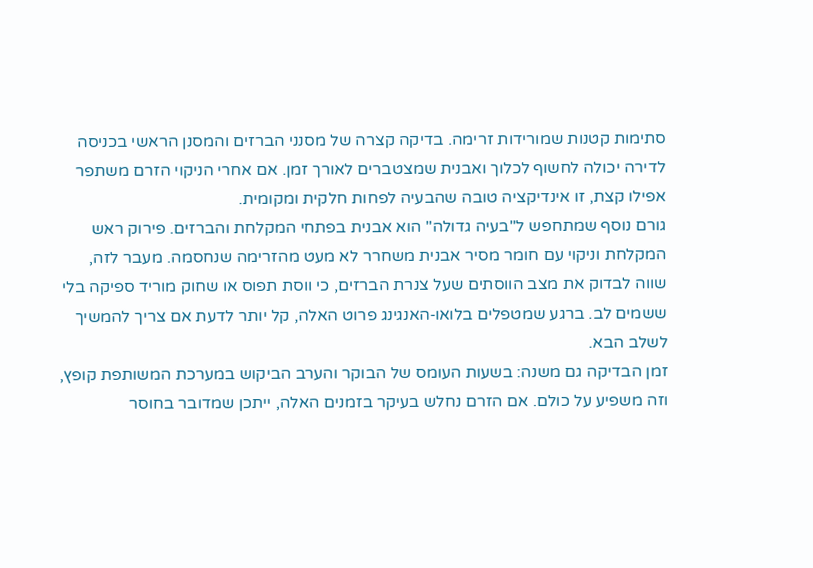סתימות קטנות שמורידות זרימה. בדיקה קצרה של מסנני הברזים והמסנן הראשי בכניסה לדירה יכולה לחשוף לכלוך ואבנית שמצטברים לאורך זמן. אם אחרי הניקוי הזרם משתפר אפילו קצת, זו אינדיקציה טובה שהבעיה לפחות חלקית ומקומית.
גורם נוסף שמתחפש ל"בעיה גדולה" הוא אבנית בפתחי המקלחת והברזים. פירוק ראש המקלחת וניקוי עם חומר מסיר אבנית משחרר לא מעט מהזרימה שנחסמה. מעבר לזה, שווה לבדוק את מצב הווסתים שעל צנרת הברזים, כי ווסת תפוס או שחוק מוריד ספיקה בלי ששמים לב. ברגע שמטפלים בלואו‑האנגינג פרוט האלה, קל יותר לדעת אם צריך להמשיך לשלב הבא.
זמן הבדיקה גם משנה: בשעות העומס של הבוקר והערב הביקוש במערכת המשותפת קופץ, וזה משפיע על כולם. אם הזרם נחלש בעיקר בזמנים האלה, ייתכן שמדובר בחוסר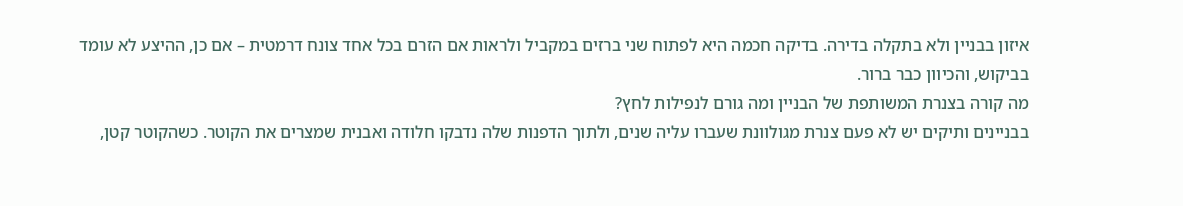איזון בבניין ולא בתקלה בדירה. בדיקה חכמה היא לפתוח שני ברזים במקביל ולראות אם הזרם בכל אחד צונח דרמטית – אם כן, ההיצע לא עומד בביקוש, והכיוון כבר ברור.
מה קורה בצנרת המשותפת של הבניין ומה גורם לנפילות לחץ?
בבניינים ותיקים יש לא פעם צנרת מגולוונת שעברו עליה שנים, ולתוך הדפנות שלה נדבקו חלודה ואבנית שמצרים את הקוטר. כשהקוטר קטן,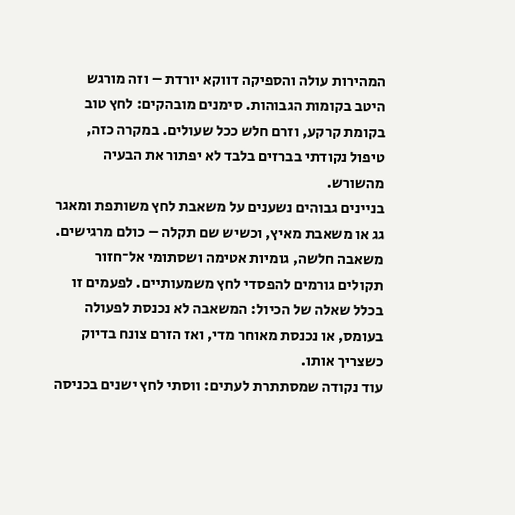המהירות עולה והספיקה דווקא יורדת – וזה מורגש היטב בקומות הגבוהות. סימנים מובהקים: לחץ טוב בקומת קרקע, וזרם חלש ככל שעולים. במקרה כזה, טיפול נקודתי בברזים בלבד לא יפתור את הבעיה מהשורש.
בניינים גבוהים נשענים על משאבת לחץ משותפת ומאגר גג או משאבת מאיץ, וכשיש שם תקלה – כולם מרגישים. משאבה חלשה, גומיות אטימה ושסתומי אל־חזור תקולים גורמים להפסדי לחץ משמעותיים. לפעמים זו בכלל שאלה של הכיול: המשאבה לא נכנסת לפעולה בעומס, או נכנסת מאוחר מדי, ואז הזרם צונח בדיוק כשצריך אותו.
עוד נקודה שמסתתרת לעתים: ווסתי לחץ ישנים בכניסה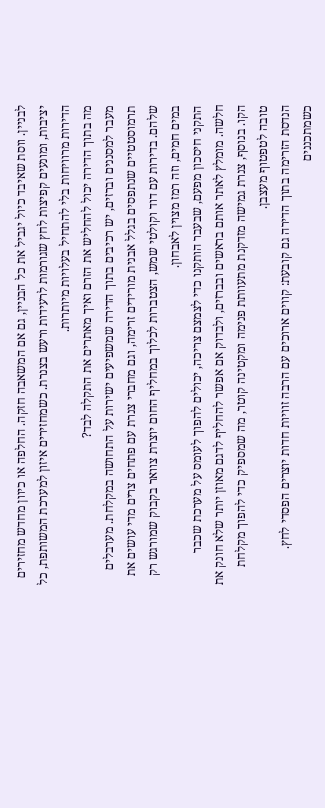לבניין. ווסת שאיבד כיול יגביל את כל הבניין, גם אם המשאבה חזקה. החלפה או כיוון מחדש מחזירים יציבות, ומונעים קפיצות לחץ שגורמות לרעידות ורעש בצנרת. כשמחזירים איזון למערכת המשותפת, כל הדירות מרוויחות בלי להתחיל בעלויות מיותרות.
מה בתוך הדירה יכול להחליש את הזרם ואיך מאתרים את התקלה לבד?
מעבר למסננים וברזים, יש רכיבים בתוך הדירה שמשפיעים ישירות על התחושה במקלחת. מערבלים תרמוסטטיים שנתפסים בגלל אבנית מורידים זרימה, וגם מחברי צנרת עם פתחים צרים מדי עושים את שלהם. בדירות עם דוד וקולטי שמש, הצטברות לכלוך במחליף החום יוצרת צוואר בקבוק שמורגש רק במים חמים, וזה רמז מצוין לאבחון.
התקני חיסכון מפעם, שבעבר הותקנו כדי לצמצם צריכה, יכולים להפוך לעומס על מערכת שכבר חלשה. מומלץ לאתר אותם בראשים ובברזים, ולבדוק אם אפשר להחליף לדגם מאוזן יותר שלא חונק את הקו. בנוסף, צנרת גמישה מזדקנת מתעוותת פנימה ומקטינה קוטר, מה שמספיק כדי להפוך מקלחת טובה לטפטוף מעצבן.
הנדסת הזרימה בתוך הדירה גם קובעת: קווים ארוכים עם הרבה זוויות חדות יוצרים הפסדי לחץ. כשמתכננים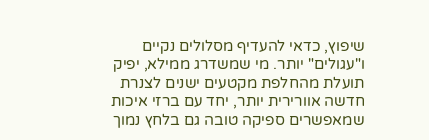שיפוץ, כדאי להעדיף מסלולים נקיים ו"עגולים" יותר. מי שמשדרג ממילא, יפיק תועלת מהחלפת מקטעים ישנים לצנרת חדשה אוורירית יותר, יחד עם ברזי איכות שמאפשרים ספיקה טובה גם בלחץ נמוך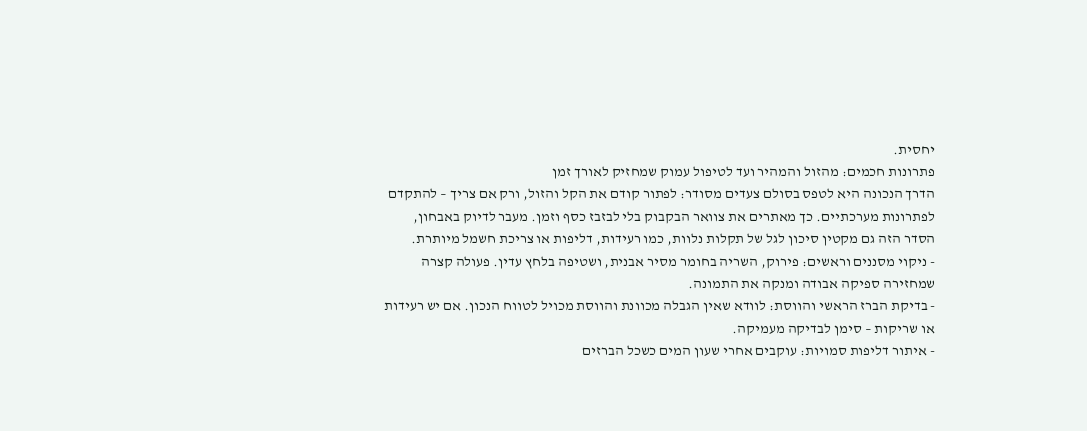יחסית.
פתרונות חכמים: מהזול והמהיר ועד לטיפול עמוק שמחזיק לאורך זמן
הדרך הנכונה היא לטפס בסולם צעדים מסודר: לפתור קודם את הקל והזול, ורק אם צריך – להתקדם לפתרונות מערכתיים. כך מאתרים את צוואר הבקבוק בלי לבזבז כסף וזמן. מעבר לדיוק באבחון, הסדר הזה גם מקטין סיכון לגל של תקלות נלוות, כמו רעידות, דליפות או צריכת חשמל מיותרת.
- ניקוי מסננים וראשים: פירוק, השריה בחומר מסיר אבנית, ושטיפה בלחץ עדין. פעולה קצרה שמחזירה ספיקה אבודה ומנקה את התמונה.
- בדיקת הברז הראשי והווסת: לוודא שאין הגבלה מכוונת והווסת מכויל לטווח הנכון. אם יש רעידות או שריקות – סימן לבדיקה מעמיקה.
- איתור דליפות סמויות: עוקבים אחרי שעון המים כשכל הברזים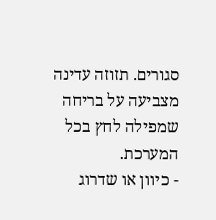סגורים. תזוזה עדינה מצביעה על בריחה שמפילה לחץ בכל המערכת.
- כיוון או שדרוג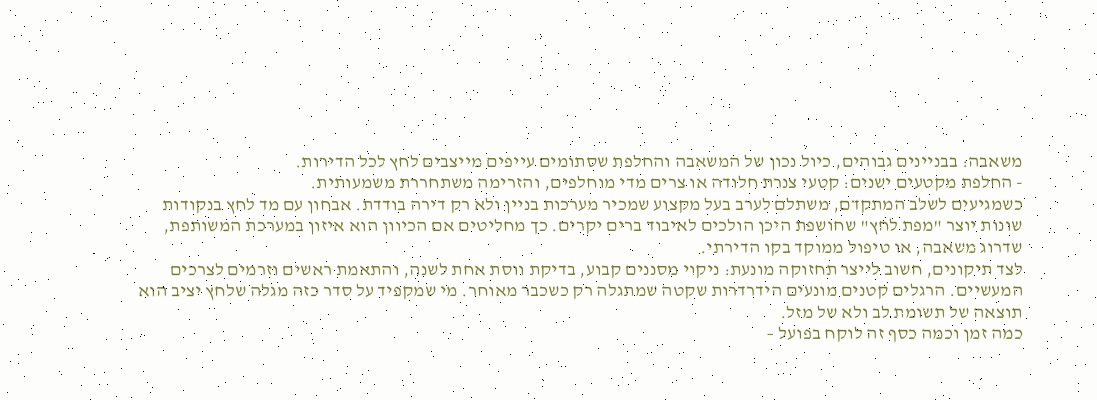משאבה: בבניינים גבוהים, כיול נכון של המשאבה והחלפת שסתומים עייפים מייצבים לחץ לכל הדירות.
- החלפת מקטעים ישנים: קטעי צנרת חלודה או צרים מדי מוחלפים, והזרימה משתחררת משמעותית.
כשמגיעים לשלב המתקדם, משתלם לערב בעל מקצוע שמכיר מערכות בניין ולא רק דירה בודדת. אבחון עם מד לחץ בנקודות שונות יוצר "מפת לחץ" שחושפת היכן הולכים לאיבוד ברים יקרים. כך מחליטים אם הכיוון הוא איזון במערכת המשותפת, שדרוג משאבה, או טיפול ממוקד בקו הדירתי.
לצד תיקונים, חשוב לייצר תחזוקה מונעת: ניקוי מסננים קבוע, בדיקת ווסת אחת לשנה, והתאמת ראשים וזרמים לצרכים המעשיים. הרגלים קטנים מונעים הידרדרות שקטה שמתגלה רק כשכבר מאוחר. מי שמקפיד על סדר כזה מגלה שלחץ יציב הוא תוצאה של תשומת לב ולא של מזל.
כמה זמן וכמה כסף זה לוקח בפועל –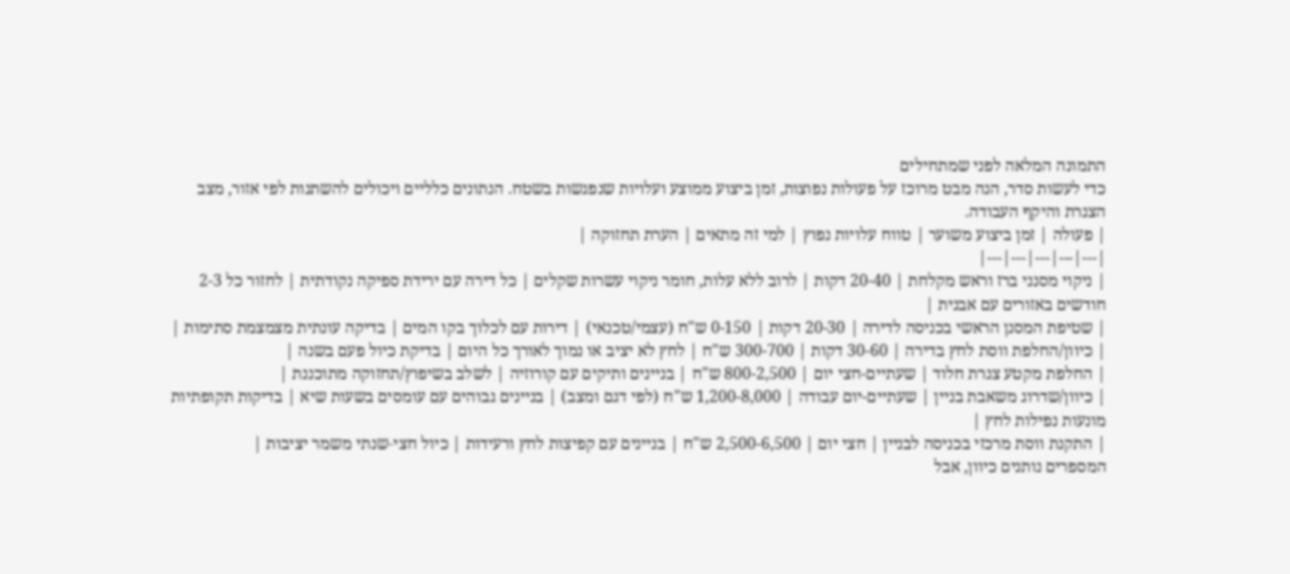התמונה המלאה לפני שמתחילים
כדי לעשות סדר, הנה מבט מרוכז על פעולות נפוצות, זמן ביצוע ממוצע ועלויות שנפגשות בשטח. הנתונים כלליים ויכולים להשתנות לפי אזור, מצב הצנרת והיקף העבודה.
| פעולה | זמן ביצוע משוער | טווח עלויות נפוץ | למי זה מתאים | הערת תחזוקה |
|---|---|---|---|---|
| ניקוי מסנני ברז וראש מקלחת | 20-40 דקות | לרוב ללא עלות, חומר ניקוי עשרות שקלים | כל דירה עם ירידת ספיקה נקודתית | לחזור כל 2-3 חודשים באזורים עם אבנית |
| שטיפת המסנן הראשי בכניסה לדירה | 20-30 דקות | 0-150 ש"ח (עצמי/טכנאי) | דירות עם לכלוך בקו המים | בדיקה עונתית מצמצמת סתימות |
| כיוון/החלפת ווסת לחץ בדירה | 30-60 דקות | 300-700 ש"ח | לחץ לא יציב או נמוך לאורך כל היום | בדיקת כיול פעם בשנה |
| החלפת מקטע צנרת חלוד | שעתיים-חצי יום | 800-2,500 ש"ח | בניינים ותיקים עם קורוזיה | לשלב בשיפוץ/תחזוקה מתוכננת |
| כיוון/שדרוג משאבת בניין | שעתיים-יום עבודה | 1,200-8,000 ש"ח (לפי דגם ומצב) | בניינים גבוהים עם עומסים בשעות שיא | בדיקות תקופתיות מונעות נפילות לחץ |
| התקנת ווסת מרכזי בכניסה לבניין | חצי יום | 2,500-6,500 ש"ח | בניינים עם קפיצות לחץ ורעידות | כיול חצי‑שנתי משמר יציבות |
המספרים נותנים כיוון, אבל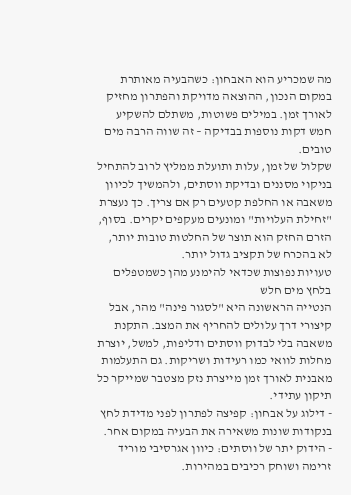מה שמכריע הוא האבחון: כשהבעיה מאותרת במקום הנכון, ההוצאה מדויקת והפתרון מחזיק לאורך זמן. במילים פשוטות, משתלם להשקיע חמש דקות נוספות בבדיקה – זה שווה הרבה מים טובים.
שקלול של זמן, עלות ותועלת ממליץ לרוב להתחיל בניקוי מסננים ובדיקת ווסתים, ולהמשיך לכיוון משאבה או החלפת קטעים רק אם צריך. כך נעצרת "זחילת העלויות" ומונעים מעקפים יקרים. בסוף, הזרם החזק הוא תוצר של החלטות טובות יותר, לא בהכרח של תקציב גדול יותר.
טעויות נפוצות שכדאי להימנע מהן כשמטפלים בלחץ מים חלש
הנטייה הראשונה היא "לסגור פינה" מהר, אבל קיצורי דרך עלולים להחריף את המצב. התקנת משאבה בלי לבדוק ווסתים ודליפות, למשל, יוצרת מחלות לוואי כמו רעידות ושריקות. גם התעלמות מאבנית לאורך זמן מייצרת נזק מצטבר שמייקר כל תיקון עתידי.
- דילוג על אבחון: קפיצה לפתרון לפני מדידת לחץ בנקודות שונות משאירה את הבעיה במקום אחר.
- הידוק יתר של ווסתים: כיוון אגרסיבי מוריד זרימה ושוחק רכיבים במהירות.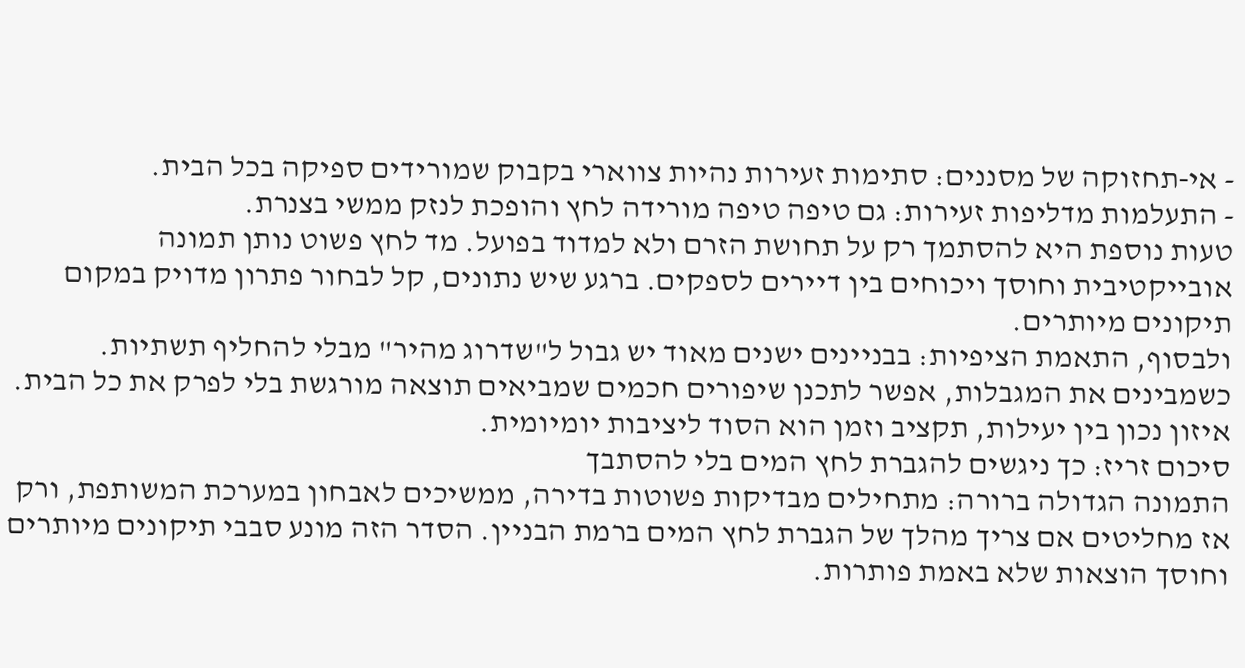- אי‑תחזוקה של מסננים: סתימות זעירות נהיות צווארי בקבוק שמורידים ספיקה בכל הבית.
- התעלמות מדליפות זעירות: גם טיפה טיפה מורידה לחץ והופכת לנזק ממשי בצנרת.
טעות נוספת היא להסתמך רק על תחושת הזרם ולא למדוד בפועל. מד לחץ פשוט נותן תמונה אובייקטיבית וחוסך ויכוחים בין דיירים לספקים. ברגע שיש נתונים, קל לבחור פתרון מדויק במקום תיקונים מיותרים.
ולבסוף, התאמת הציפיות: בבניינים ישנים מאוד יש גבול ל"שדרוג מהיר" מבלי להחליף תשתיות. כשמבינים את המגבלות, אפשר לתכנן שיפורים חכמים שמביאים תוצאה מורגשת בלי לפרק את כל הבית. איזון נכון בין יעילות, תקציב וזמן הוא הסוד ליציבות יומיומית.
סיכום זריז: כך ניגשים להגברת לחץ המים בלי להסתבך
התמונה הגדולה ברורה: מתחילים מבדיקות פשוטות בדירה, ממשיכים לאבחון במערכת המשותפת, ורק אז מחליטים אם צריך מהלך של הגברת לחץ המים ברמת הבניין. הסדר הזה מונע סבבי תיקונים מיותרים וחוסך הוצאות שלא באמת פותרות.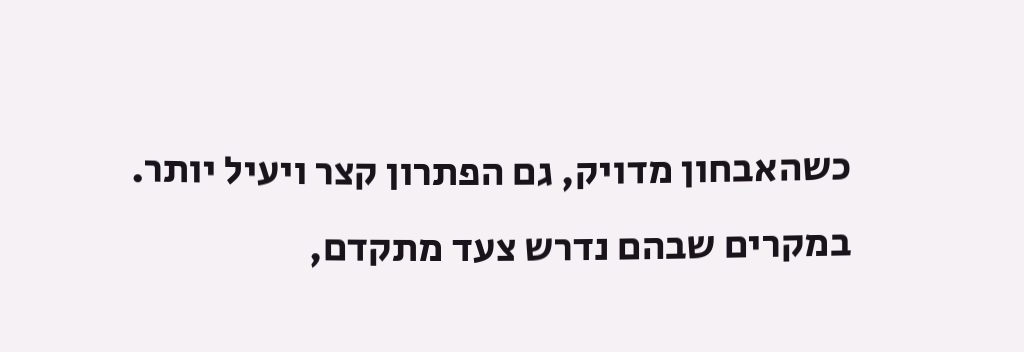כשהאבחון מדויק, גם הפתרון קצר ויעיל יותר.
במקרים שבהם נדרש צעד מתקדם,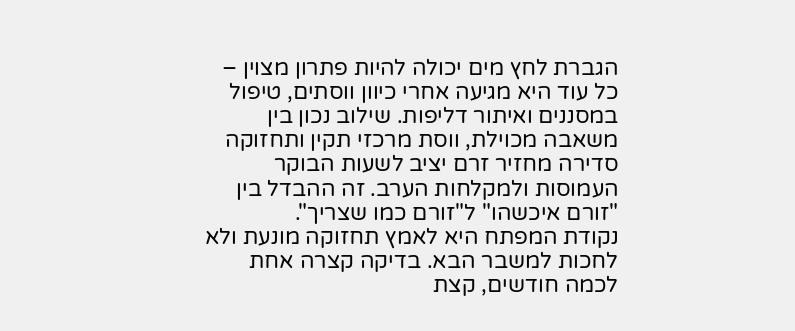הגברת לחץ מים יכולה להיות פתרון מצוין – כל עוד היא מגיעה אחרי כיוון ווסתים, טיפול במסננים ואיתור דליפות. שילוב נכון בין משאבה מכוילת, ווסת מרכזי תקין ותחזוקה סדירה מחזיר זרם יציב לשעות הבוקר העמוסות ולמקלחות הערב. זה ההבדל בין "זורם איכשהו" ל"זורם כמו שצריך".
נקודת המפתח היא לאמץ תחזוקה מונעת ולא לחכות למשבר הבא. בדיקה קצרה אחת לכמה חודשים, קצת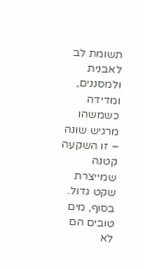תשומת לב לאבנית ולמסננים, ומדידה כשמשהו מרגיש שונה – זו השקעה קטנה שמייצרת שקט גדול. בסוף, מים טובים הם לא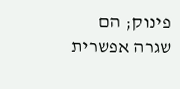פינוק; הם שגרה אפשרית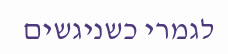לגמרי כשניגשים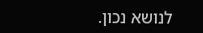לנושא נכון.